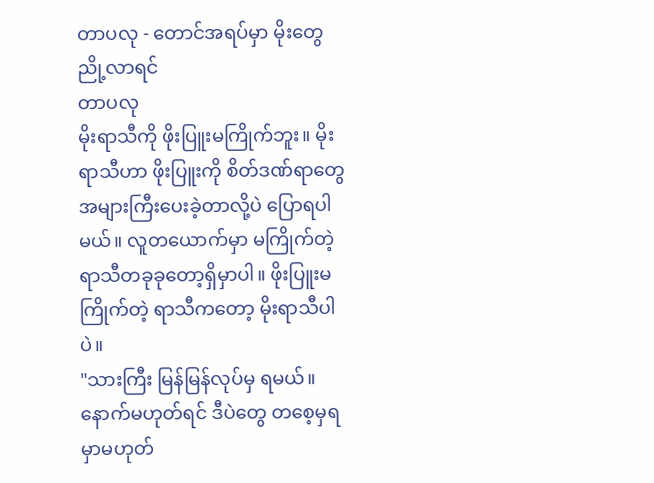တာပလု - တောင်အရပ်မှာ မိုးတွေညို့လာရင်
တာပလု
မိုးရာသီကို ဖိုးပြူးမကြိုက်ဘူး။ မိုးရာသီဟာ ဖိုးပြူးကို စိတ်ဒဏ်ရာတွေ အများကြီးပေးခဲ့တာလို့ပဲ ပြောရပါမယ်။ လူတယောက်မှာ မကြိုက်တဲ့ ရာသီတခုခုတော့ရှိမှာပါ။ ဖိုးပြူးမကြိုက်တဲ့ ရာသီကတော့ မိုးရာသီပါပဲ။
"သားကြီး မြန်မြန်လုပ်မှ ရမယ်။ နောက်မဟုတ်ရင် ဒီပဲတွေ တစေ့မှရမှာမဟုတ်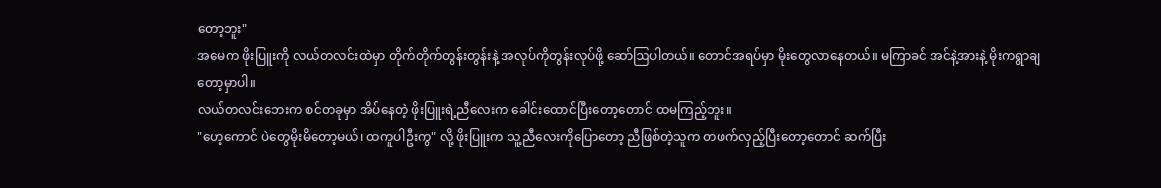တော့ဘူး"
အမေက ဖိုးပြူးကို လယ်တလင်းထဲမှာ တိုက်တိုက်တွန်းတွန်းနဲ့ အလုပ်ကိုတွန်းလုပ်ဖို့ ဆော်ဩပါတယ်။ တောင်အရပ်မှာ မိုးတွေလာနေတယ်။ မကြာခင် အင်နဲ့အားနဲ့ မိုးကရွာချတော့မှာပါ။
လယ်တလင်းဘေးက စင်တခုမှာ အိပ်နေတဲ့ ဖိုးပြူးရဲ့ညီလေးက ခေါင်းထောင်ပြီးတော့တောင် ထမကြည့်ဘူး။
"ဟေ့ကောင် ပဲတွေမိုးမိတော့မယ်၊ ထကူပါဦးကွ" လို့ ဖိုးပြူးက သူ့ညီလေးကိုပြောတော့ ညီဖြစ်တဲ့သူက တဖက်လှည့်ပြီးတော့တောင် ဆက်ပြီး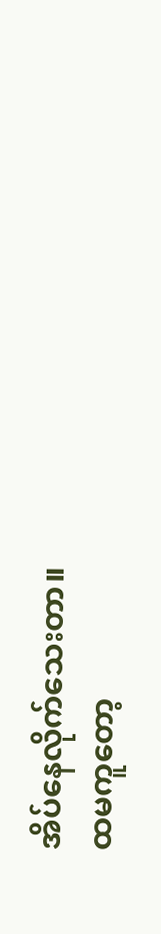အိပ်နေလိုက်သေးတာ။
ထမကူတော့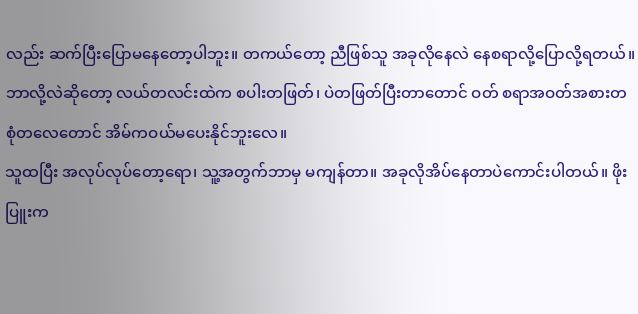လည်း ဆက်ပြီးပြောမနေတော့ပါဘူး။ တကယ်တော့ ညီဖြစ်သူ အခုလိုနေလဲ နေစရာလို့ပြောလို့ရတယ်။ ဘာလို့လဲဆိုတော့ လယ်တလင်းထဲက စပါးတဖြတ်၊ ပဲတဖြတ်ပြီးတာတောင် ဝတ် စရာအဝတ်အစားတစုံတလေတောင် အိမ်ကဝယ်မပေးနိုင်ဘူးလေ။
သူထပြီး အလုပ်လုပ်တော့ရော၊ သူ့အတွက်ဘာမှ မကျန်တာ။ အခုလိုအိပ်နေတာပဲကောင်းပါတယ်။ ဖိုးပြူးက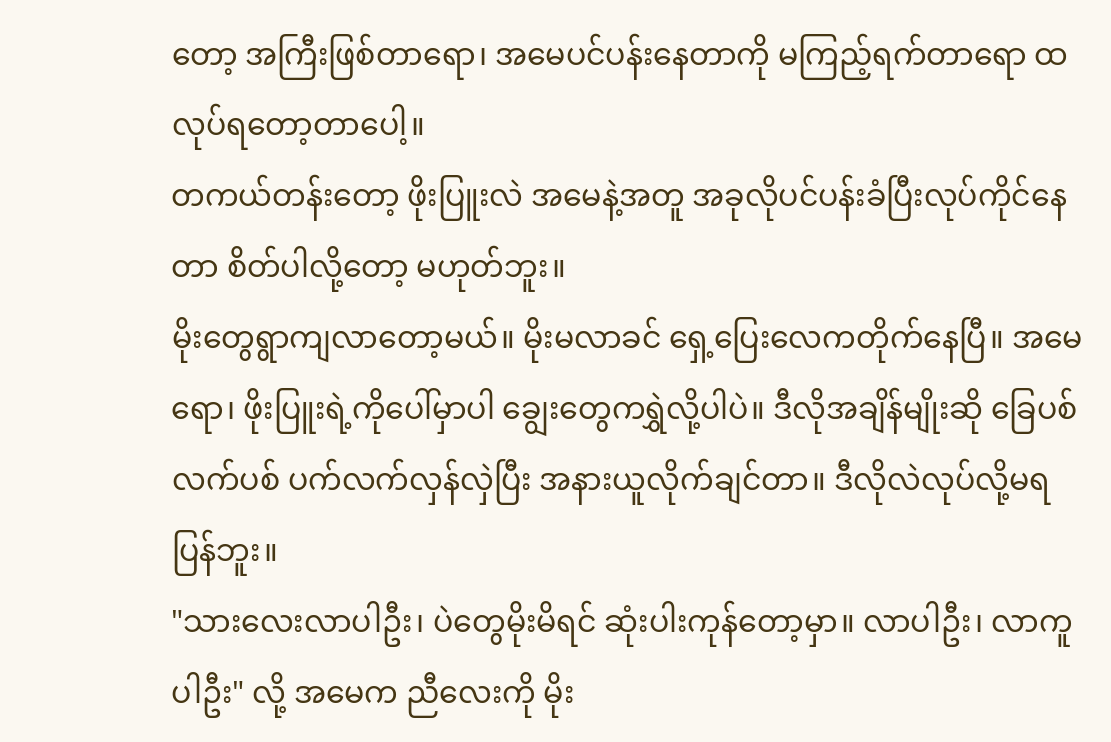တော့ အကြီးဖြစ်တာရော၊ အမေပင်ပန်းနေတာကို မကြည့်ရက်တာရော ထလုပ်ရတော့တာပေါ့။
တကယ်တန်းတော့ ဖိုးပြူးလဲ အမေနဲ့အတူ အခုလိုပင်ပန်းခံပြီးလုပ်ကိုင်နေတာ စိတ်ပါလို့တော့ မဟုတ်ဘူး။
မိုးတွေရွာကျလာတော့မယ်။ မိုးမလာခင် ရှေ့ပြေးလေကတိုက်နေပြီ။ အမေရော၊ ဖိုးပြူးရဲ့ကိုပေါ်မှာပါ ချွေးတွေကရွှဲလို့ပါပဲ။ ဒီလိုအချိန်မျိုးဆို ခြေပစ်လက်ပစ် ပက်လက်လှန်လှဲပြီး အနားယူလိုက်ချင်တာ။ ဒီလိုလဲလုပ်လို့မရပြန်ဘူး။
"သားလေးလာပါဦး၊ ပဲတွေမိုးမိရင် ဆုံးပါးကုန်တော့မှာ။ လာပါဦး၊ လာကူပါဦး" လို့ အမေက ညီလေးကို မိုး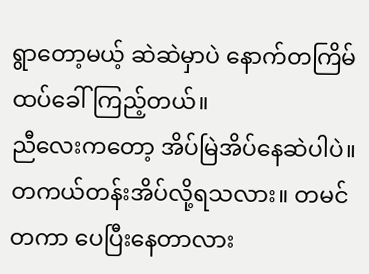ရွာတော့မယ့် ဆဲဆဲမှာပဲ နောက်တကြိမ်ထပ်ခေါ်ကြည့်တယ်။
ညီလေးကတော့ အိပ်မြဲအိပ်နေဆဲပါပဲ။ တကယ်တန်းအိပ်လို့ရသလား။ တမင်တကာ ပေပြီးနေတာလား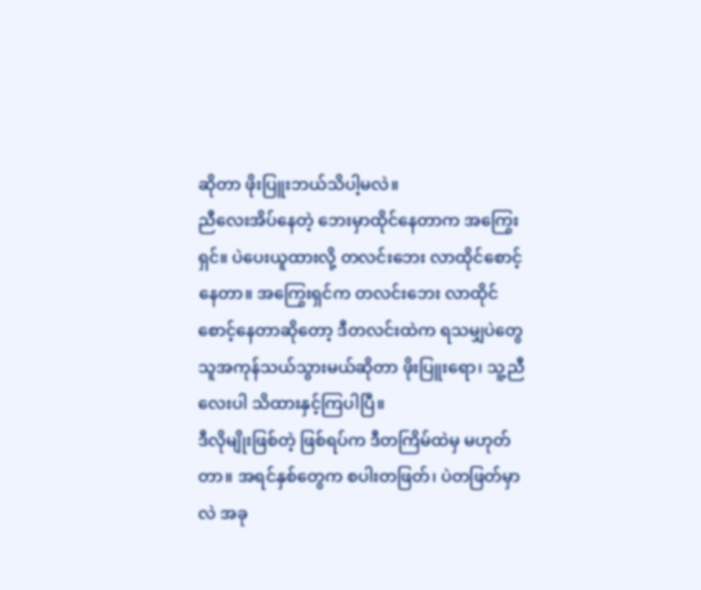ဆိုတာ ဖိုးပြူးဘယ်သိပါ့မလဲ။
ညီလေးအိပ်နေတဲ့ ဘေးမှာထိုင်နေတာက အကြွေးရှင်။ ပဲပေးယူထားလို့ တလင်းဘေး လာထိုင်စောင့်နေတာ။ အကြွေးရှင်က တလင်းဘေး လာထိုင်စောင့်နေတာဆိုတော့ ဒီတလင်းထဲက ရသမျှပဲတွေ သူအကုန်သယ်သွားမယ်ဆိုတာ ဖိုးပြူးရော၊ သူ့ညီလေးပါ သိထားနှင့်ကြပါပြီ။
ဒီလိုမျိုးဖြစ်တဲ့ ဖြစ်ရပ်က ဒီတကြိမ်ထဲမှ မဟုတ်တာ။ အရင်နှစ်တွေက စပါးတဖြတ်၊ ပဲတဖြတ်မှာလဲ အခု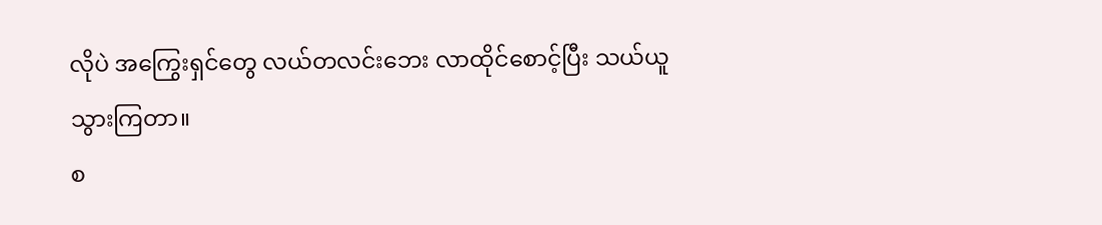လိုပဲ အကြွေးရှင်တွေ လယ်တလင်းဘေး လာထိုင်စောင့်ပြီး သယ်ယူသွားကြတာ။
စ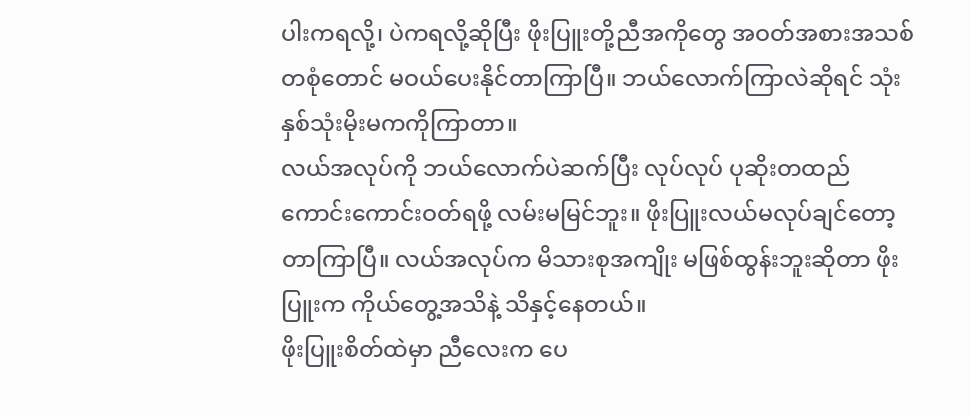ပါးကရလို့၊ ပဲကရလို့ဆိုပြီး ဖိုးပြူးတို့ညီအကိုတွေ အဝတ်အစားအသစ်တစုံတောင် မဝယ်ပေးနိုင်တာကြာပြီ။ ဘယ်လောက်ကြာလဲဆိုရင် သုံးနှစ်သုံးမိုးမကကိုကြာတာ။
လယ်အလုပ်ကို ဘယ်လောက်ပဲဆက်ပြီး လုပ်လုပ် ပုဆိုးတထည် ကောင်းကောင်းဝတ်ရဖို့ လမ်းမမြင်ဘူး။ ဖိုးပြူးလယ်မလုပ်ချင်တော့တာကြာပြီ။ လယ်အလုပ်က မိသားစုအကျိုး မဖြစ်ထွန်းဘူးဆိုတာ ဖိုးပြူးက ကိုယ်တွေ့အသိနဲ့ သိနှင့်နေတယ်။
ဖိုးပြူးစိတ်ထဲမှာ ညီလေးက ပေ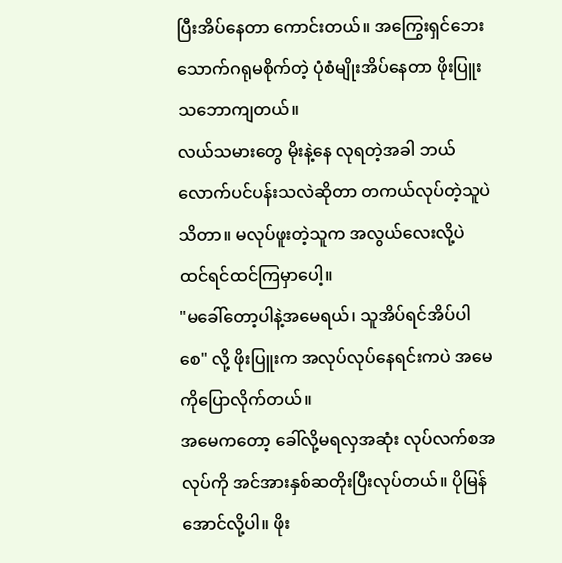ပြီးအိပ်နေတာ ကောင်းတယ်။ အကြွေးရှင်ဘေး သောက်ဂရုမစိုက်တဲ့ ပုံစံမျိုးအိပ်နေတာ ဖိုးပြူးသဘောကျတယ်။
လယ်သမားတွေ မိုးနဲ့နေ လုရတဲ့အခါ ဘယ်လောက်ပင်ပန်းသလဲဆိုတာ တကယ်လုပ်တဲ့သူပဲသိတာ။ မလုပ်ဖူးတဲ့သူက အလွယ်လေးလို့ပဲ ထင်ရင်ထင်ကြမှာပေါ့။
"မခေါ်တော့ပါနဲ့အမေရယ်၊ သူအိပ်ရင်အိပ်ပါစေ" လို့ ဖိုးပြူးက အလုပ်လုပ်နေရင်းကပဲ အမေကိုပြောလိုက်တယ်။
အမေကတော့ ခေါ်လို့မရလှအဆုံး လုပ်လက်စအလုပ်ကို အင်အားနှစ်ဆတိုးပြီးလုပ်တယ်။ ပိုမြန်အောင်လို့ပါ။ ဖိုး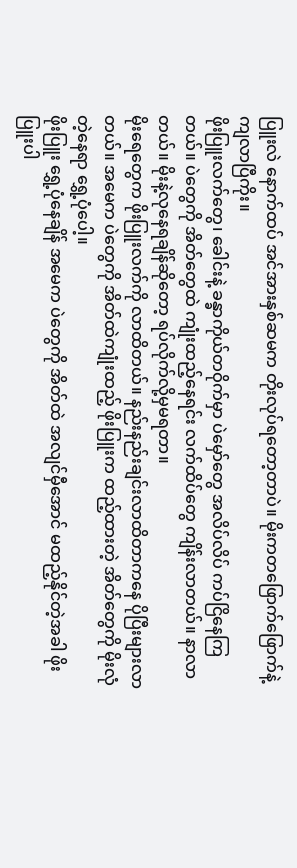ပြူးလဲ နောက်ထပ် အင်အားနှစ်ဆမက တိုးလုပ်ရတော့တာပဲ။ မိုးကတဖြောက်ဖြောက်နဲ့ ကျလာပြီကိုး။
ဖိုးပြူးလက်တွေ၊ ခေါင်းနဲ့ ခန္ခာကိုယ်တဝိုက်မှာ ပဲမှော်တွေ အလိပ်လိပ် ကပ်ငြိနေကြတယ်။ ပဲတွေကို အိတ်တွေထဲ ကျုံးထည့်နေရင်း လက်ထိပ်တွေ ကျိန်းလာတယ်။ နာလာတယ်။ မိုးနဲ့လုနေရချိန်ဆိုတော့ ရပ်လိုက်လို့မှမရတာ။
မိုးရေတွေက ဖိုးပြူးလက်ကို လာထိတယ်။ နည်းနည်းချင်းလာထိတာကနေ ပိုပြီးများလာတယ်။ အမေက ပဲတွေကို အိတ်ထဲကျုံးထည့် ဖိုးပြူးက ထည့်ထားတဲ့ အိတ်တွေကို မိုးလုံတဲ့နေရာ ရွှေ့ပုံပေါ့။
ဖိုးပြူး ရွှေ့ပုံနေချိန် အမေက ပဲတွေကို အိတ်ထဲ အလျင်မှီအောင် မထည့်နိုင်တဲ့အခါ ဖိုးပြူးပါ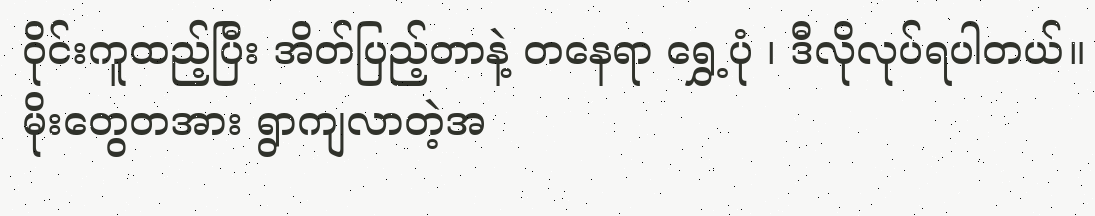ဝိုင်းကူထည့်ပြီး အိတ်ပြည့်တာနဲ့ တနေရာ ရွှေ့ပုံ ၊ ဒီလိုလုပ်ရပါတယ်။
မိုးတွေတအား ရွာကျလာတဲ့အ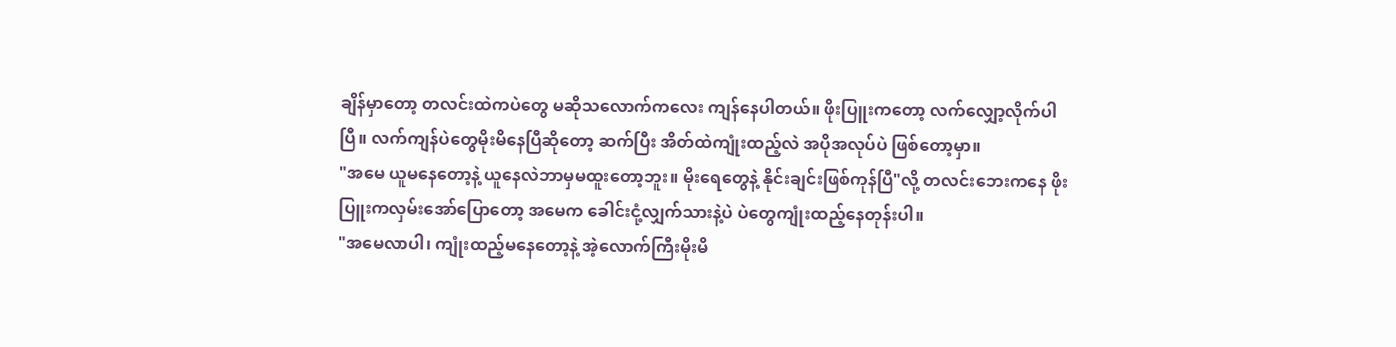ချိန်မှာတော့ တလင်းထဲကပဲတွေ မဆိုသလောက်ကလေး ကျန်နေပါတယ်။ ဖိုးပြူးကတော့ လက်လျှော့လိုက်ပါပြီ။ လက်ကျန်ပဲတွေမိုးမိနေပြီဆိုတော့ ဆက်ပြီး အိတ်ထဲကျုံးထည့်လဲ အပိုအလုပ်ပဲ ဖြစ်တော့မှာ။
"အမေ ယူမနေတော့နဲ့ ယူနေလဲဘာမှမထူးတော့ဘူး။ မိုးရေတွေနဲ့ နိုင်းချင်းဖြစ်ကုန်ပြီ"လို့ တလင်းဘေးကနေ ဖိုးပြူးကလှမ်းအော်ပြောတော့ အမေက ခေါင်းငုံ့လျှက်သားနဲ့ပဲ ပဲတွေကျုံးထည့်နေတုန်းပါ။
"အမေလာပါ၊ ကျုံးထည့်မနေတော့နဲ့ အဲ့လောက်ကြီးမိုးမိ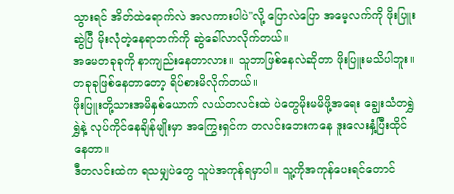သွားရင် အိတ်ထဲရောက်လဲ အလကားပါပဲ"လို့ ပြောလဲပြော အမေ့လက်ကို ဖိုးပြူးဆွဲပြီ မိုးလုံတဲ့နေရာဘက်ကို ဆွဲခေါ်လာလိုက်တယ်။
အမေတခုခုကို နာကျည်းနေတာလား။ သူဘာဖြစ်နေလဲဆိုတာ ဖိုးပြူးမသိပါဘူး။ တခုခုဖြစ်နေတာတော့ ရိပ်စားမိလိုက်တယ်။
ဖိုးပြူးတို့သားအမိနှစ်ယောက် လယ်တလင်းထဲ ပဲတွေမိုးမမိဖို့အရေး ချွေးသံတရွှဲရွှဲနဲ့ လုပ်ကိုင်နေချိန်မျိုးမှာ အကြွေးရှင်က တလင်းဘေးကနေ ဒူးလေးနှံ့ပြီးထိုင်နေတာ။
ဒီတလင်းထဲက ရသမျှပဲတွေ သူပဲအကုန်ရမှာပါ။ သူ့ကိုအကုန်ပေးရင်တောင်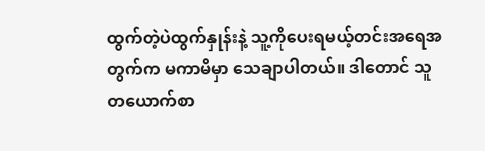ထွက်တဲ့ပဲထွက်နှုန်းနဲ့ သူ့ကိုပေးရမယ့်တင်းအရေအတွက်က မကာမိမှာ သေချာပါတယ်။ ဒါတောင် သူတယောက်စာ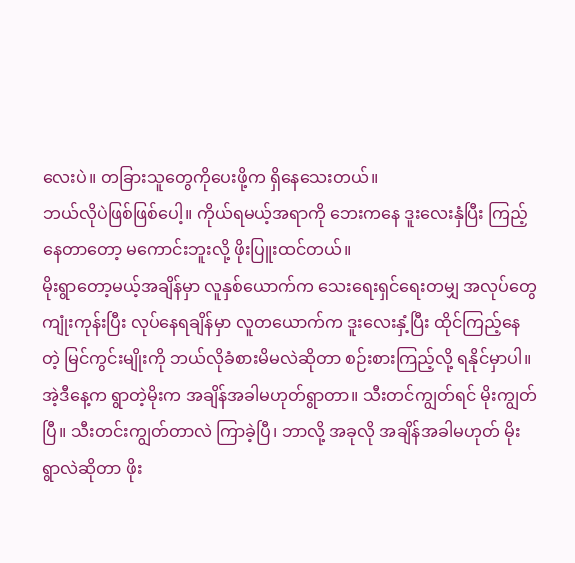လေးပဲ။ တခြားသူတွေကိုပေးဖို့က ရှိနေသေးတယ်။
ဘယ်လိုပဲဖြစ်ဖြစ်ပေါ့။ ကိုယ်ရမယ့်အရာကို ဘေးကနေ ဒူးလေးနှံပြီး ကြည့်နေတာတော့ မကောင်းဘူးလို့ ဖိုးပြူးထင်တယ်။
မိုးရွာတော့မယ့်အချိန်မှာ လူနှစ်ယောက်က သေးရေးရှင်ရေးတမျှ အလုပ်တွေ ကျုံးကုန်းပြီး လုပ်နေရချိန်မှာ လူတယောက်က ဒူးလေးနှံ့ပြီး ထိုင်ကြည့်နေတဲ့ မြင်ကွင်းမျိုးကို ဘယ်လိုခံစားမိမလဲဆိုတာ စဉ်းစားကြည့်လို့ ရနိုင်မှာပါ။
အဲ့ဒီနေ့က ရွာတဲ့မိုးက အချိန်အခါမဟုတ်ရွာတာ။ သီးတင်ကျွတ်ရင် မိုးကျွတ်ပြီ။ သီးတင်းကျွတ်တာလဲ ကြာခဲ့ပြီ၊ ဘာလို့ အခုလို အချိန်အခါမဟုတ် မိုးရွာလဲဆိုတာ ဖိုး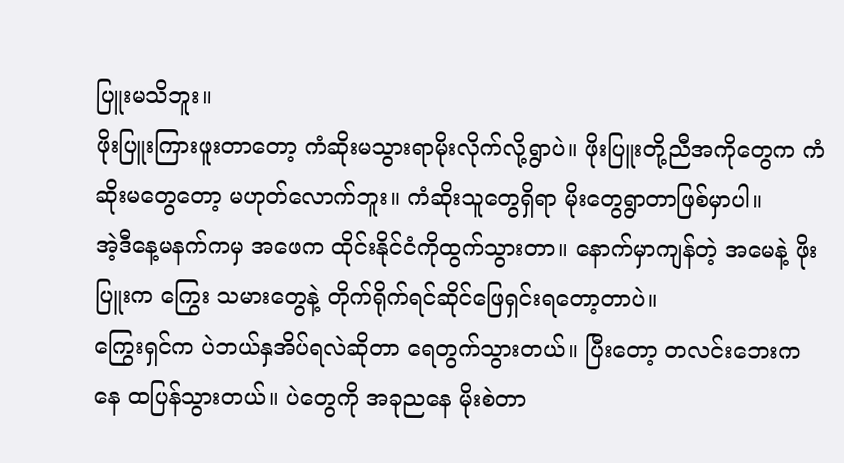ပြူးမသိဘူး။
ဖိုးပြူးကြားဖူးတာတော့ ကံဆိုးမသွားရာမိုးလိုက်လို့ရွာပဲ။ ဖိုးပြူးတို့ညီအကိုတွေက ကံဆိုးမတွေတော့ မဟုတ်လောက်ဘူး။ ကံဆိုးသူတွေရှိရာ မိုးတွေရွာတာဖြစ်မှာပါ။
အဲ့ဒီနေ့မနက်ကမှ အဖေက ထိုင်းနိုင်ငံကိုထွက်သွားတာ။ နောက်မှာကျန်တဲ့ အမေနဲ့ ဖိုးပြူးက ကြွေး သမားတွေနဲ့ တိုက်ရိုက်ရင်ဆိုင်ဖြေရှင်းရတော့တာပဲ။
ကြွေးရှင်က ပဲဘယ်နှအိပ်ရလဲဆိုတာ ရေတွက်သွားတယ်။ ပြီးတော့ တလင်းဘေးကနေ ထပြန်သွားတယ်။ ပဲတွေကို အခုညနေ မိုးစဲတာ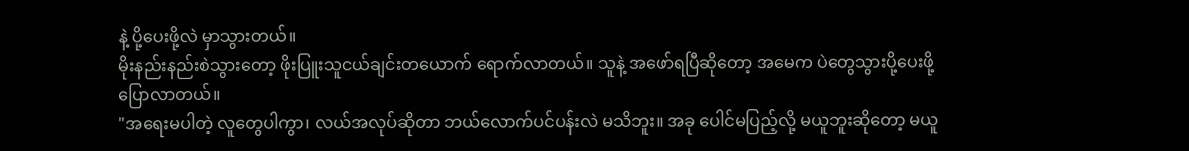နဲ့ ပို့ပေးဖို့လဲ မှာသွားတယ်။
မိုးနည်းနည်းစဲသွားတော့ ဖိုးပြူးသူငယ်ချင်းတယောက် ရောက်လာတယ်။ သူနဲ့ အဖော်ရပြီဆိုတော့ အမေက ပဲတွေသွားပို့ပေးဖို့ ပြောလာတယ်။
"အရေးမပါတဲ့ လူတွေပါကွာ၊ လယ်အလုပ်ဆိုတာ ဘယ်လောက်ပင်ပန်းလဲ မသိဘူး။ အခု ပေါင်မပြည့်လို့ မယူဘူးဆိုတော့ မယူ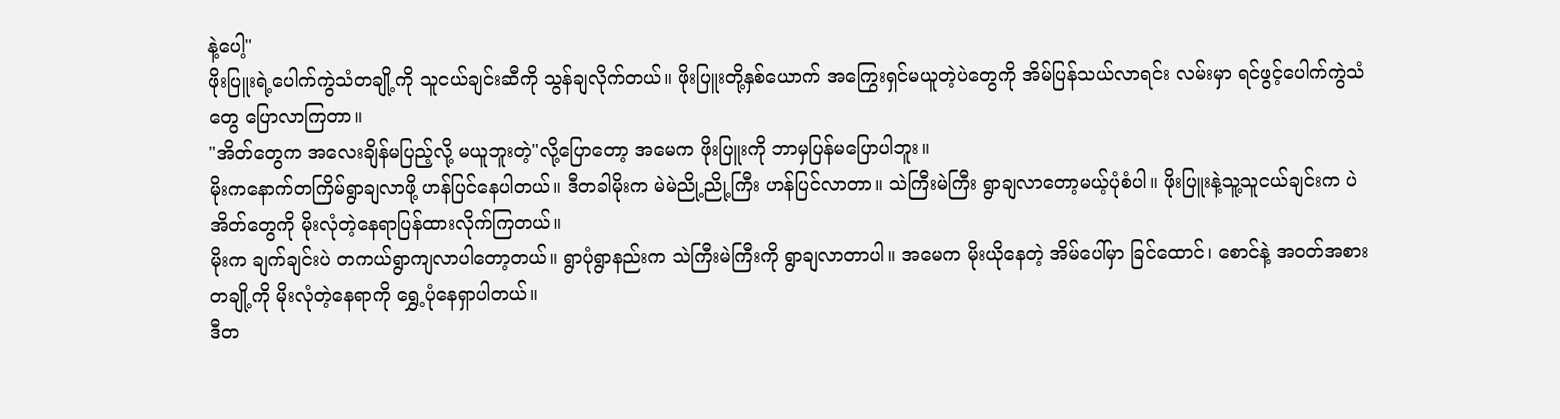နဲ့ပေါ့"
ဖိုးပြူးရဲ့ပေါက်ကွဲသံတချို့ကို သူငယ်ချင်းဆီကို သွန်ချလိုက်တယ်။ ဖိုးပြူးတို့နှစ်ယောက် အကြွေးရှင်မယူတဲ့ပဲတွေကို အိမ်ပြန်သယ်လာရင်း လမ်းမှာ ရင်ဖွင့်ပေါက်ကွဲသံတွေ ပြောလာကြတာ။
"အိတ်တွေက အလေးချိန်မပြည့်လို့ မယူဘူးတဲ့"လို့ပြောတော့ အမေက ဖိုးပြူးကို ဘာမှပြန်မပြောပါဘူး။
မိုးကနောက်တကြိမ်ရွာချလာဖို့ ဟန်ပြင်နေပါတယ်။ ဒီတခါမိုးက မဲမဲညို့ညို့ကြီး ဟန်ပြင်လာတာ။ သဲကြီးမဲကြီး ရွာချလာတော့မယ့်ပုံစံပါ။ ဖိုးပြူးနဲ့သူ့သူငယ်ချင်းက ပဲအိတ်တွေကို မိုးလုံတဲ့နေရာပြန်ထားလိုက်ကြတယ်။
မိုးက ချက်ချင်းပဲ တကယ်ရွာကျလာပါတော့တယ်။ ရွာပုံရွာနည်းက သဲကြီးမဲကြီးကို ရွာချလာတာပါ။ အမေက မိုးယိုနေတဲ့ အိမ်ပေါ်မှာ ခြင်ထောင်၊ စောင်နဲ့ အဝတ်အစား တချို့ကို မိုးလုံတဲ့နေရာကို ရွှေ့ပုံနေရှာပါတယ်။
ဒီတ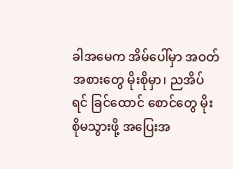ခါအမေက အိမ်ပေါ်မှာ အဝတ်အစားတွေ မိုးစိုမှာ၊ ညအိပ်ရင် ခြင်ထောင် စောင်တွေ မိုးစိုမသွားဖို့ အပြေးအ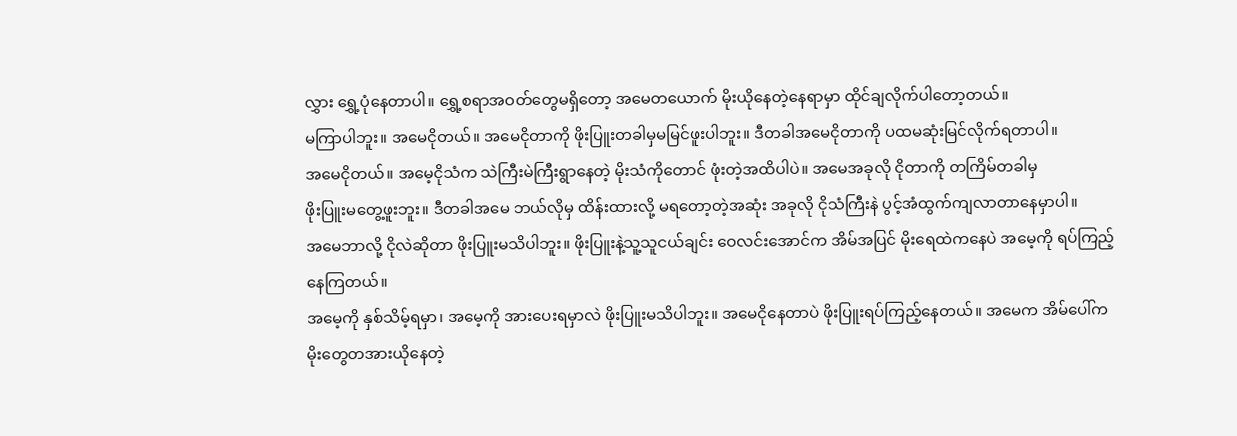လွှား ရွှေ့ပုံနေတာပါ။ ရွှေ့စရာအဝတ်တွေမရှိတော့ အမေတယောက် မိုးယိုနေတဲ့နေရာမှာ ထိုင်ချလိုက်ပါတော့တယ်။
မကြာပါဘူး။ အမေငိုတယ်။ အမေငိုတာကို ဖိုးပြူးတခါမှမမြင်ဖူးပါဘူး။ ဒီတခါအမေငိုတာကို ပထမဆုံးမြင်လိုက်ရတာပါ။
အမေငိုတယ်။ အမေ့ငိုသံက သဲကြီးမဲကြီးရွာနေတဲ့ မိုးသံကိုတောင် ဖုံးတဲ့အထိပါပဲ။ အမေအခုလို ငိုတာကို တကြိမ်တခါမှ
ဖိုးပြူးမတွေ့ဖူးဘူး။ ဒီတခါအမေ ဘယ်လိုမှ ထိန်းထားလို့ မရတော့တဲ့အဆုံး အခုလို ငိုသံကြီးနဲ ပွင့်အံထွက်ကျလာတာနေမှာပါ။
အမေဘာလို့ ငိုလဲဆိုတာ ဖိုးပြူးမသိပါဘူး။ ဖိုးပြူးနဲ့သူ့သူငယ်ချင်း ဝေလင်းအောင်က အိမ်အပြင် မိုးရေထဲကနေပဲ အမေ့ကို ရပ်ကြည့်နေကြတယ်။
အမေ့ကို နှစ်သိမ့်ရမှာ၊ အမေ့ကို အားပေးရမှာလဲ ဖိုးပြူးမသိပါဘူး။ အမေငိုနေတာပဲ ဖိုးပြူးရပ်ကြည့်နေတယ်။ အမေက အိမ်ပေါ်က မိုးတွေတအားယိုနေတဲ့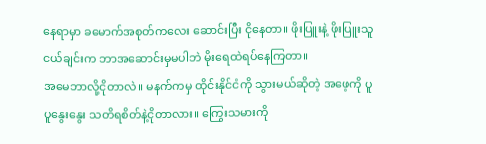နေရာမှာ ခမောက်အစုတ်ကလေး ဆောင်းပြီး ငိုနေတာ။ ဖိုးပြူးနဲ့ ဖိုးပြူးသူငယ်ချင်းက ဘာအဆောင်းမှမပါဘဲ မိုးရေထဲရပ်နေကြတာ။
အမေဘာလို့ငိုတာလဲ။ မနက်ကမှ ထိုင်းနိုင်ငံကို သွားမယ်ဆိုတဲ့ အဖေ့ကို ပူပူနွေးနွေး သတိရစိတ်နဲ့ငိုတာလား။ ကြွေးသမားကို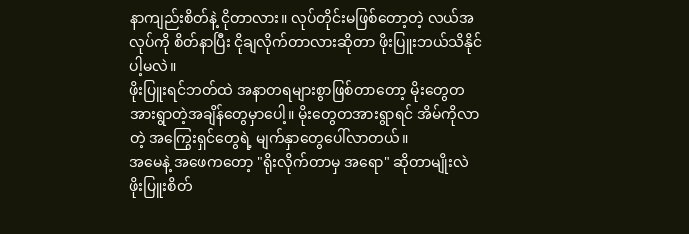နာကျည်းစိတ်နဲ့ ငိုတာလား။ လုပ်တိုင်းမဖြစ်တော့တဲ့ လယ်အလုပ်ကို စိတ်နာပြီး ငိုချလိုက်တာလားဆိုတာ ဖိုးပြူးဘယ်သိနိုင်ပါ့မလဲ။
ဖိုးပြူးရင်ဘတ်ထဲ အနာတရများစွာဖြစ်တာတော့ မိုးတွေတအားရွာတဲ့အချိန်တွေမှာပေါ့။ မိုးတွေတအားရွာရင် အိမ်ကိုလာတဲ့ အကြွေးရှင်တွေရဲ့ မျက်နှာတွေပေါ်လာတယ်။
အမေနဲ့ အဖေကတော့ "ရိုးလိုက်တာမှ အရော" ဆိုတာမျိုးလဲ ဖိုးပြူးစိတ်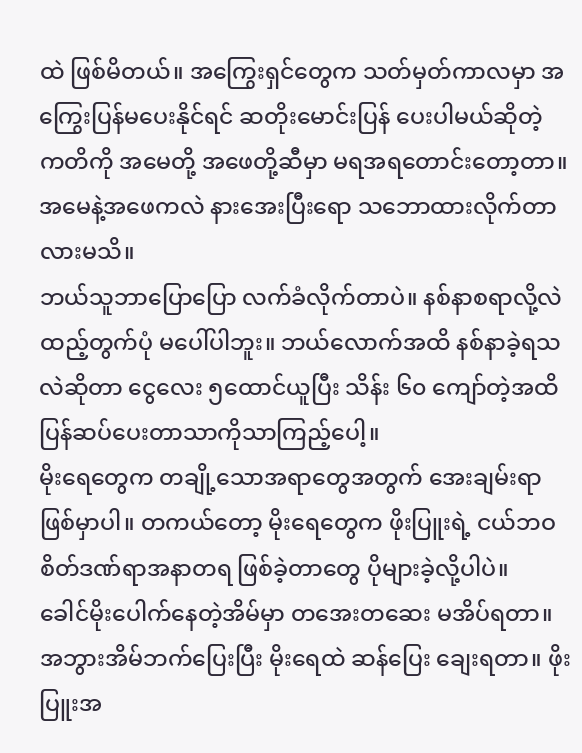ထဲ ဖြစ်မိတယ်။ အကြွေးရှင်တွေက သတ်မှတ်ကာလမှာ အကြွေးပြန်မပေးနိုင်ရင် ဆတိုးမောင်းပြန် ပေးပါမယ်ဆိုတဲ့ ကတိကို အမေတို့ အဖေတို့ဆီမှာ မရအရတောင်းတော့တာ။ အမေနဲ့အဖေကလဲ နားအေးပြီးရော သဘောထားလိုက်တာလားမသိ။
ဘယ်သူဘာပြောပြော လက်ခံလိုက်တာပဲ။ နစ်နာစရာလို့လဲ ထည့်တွက်ပုံ မပေါ်ပါဘူး။ ဘယ်လောက်အထိ နစ်နာခဲ့ရသလဲဆိုတာ ငွေလေး ၅ထောင်ယူပြီး သိန်း ၆၀ ကျော်တဲ့အထိ ပြန်ဆပ်ပေးတာသာကိုသာကြည့်ပေါ့။
မိုးရေတွေက တချို့သောအရာတွေအတွက် အေးချမ်းရာဖြစ်မှာပါ။ တကယ်တော့ မိုးရေတွေက ဖိုးပြူးရဲ့ ငယ်ဘဝ စိတ်ဒဏ်ရာအနာတရ ဖြစ်ခဲ့တာတွေ ပိုများခဲ့လို့ပါပဲ။
ခေါင်မိုးပေါက်နေတဲ့အိမ်မှာ တအေးတဆေး မအိပ်ရတာ။ အဘွားအိမ်ဘက်ပြေးပြီး မိုးရေထဲ ဆန်ပြေး ချေးရတာ။ ဖိုးပြူးအ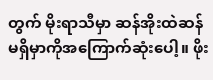တွက် မိုးရာသီမှာ ဆန်အိုးထဲဆန်မရှိမှာကိုအကြောက်ဆုံးပေါ့။ ဖိုး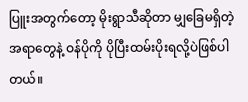ပြူးအတွက်တော့ မိုးရွာသီဆိုတာ မျှခြေမရှိတဲ့ အရာတွေနဲ့ ဝန်ပိုကို ပိုပြီးထမ်းပိုးရလို့ပဲဖြစ်ပါတယ်။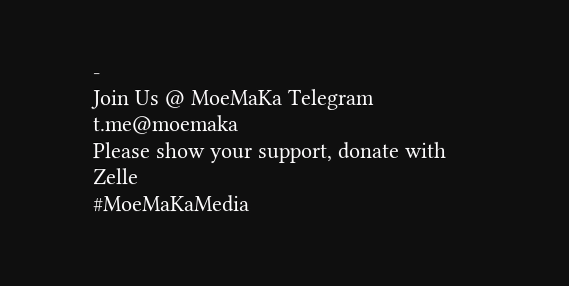-
Join Us @ MoeMaKa Telegram
t.me@moemaka
Please show your support, donate with Zelle
#MoeMaKaMedia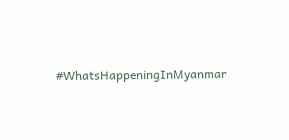#WhatsHappeningInMyanmar